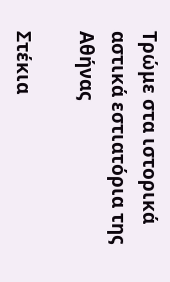Τρώμε στα ιστορικά αστικά εστιατόρια της Αθήνας

Στέκια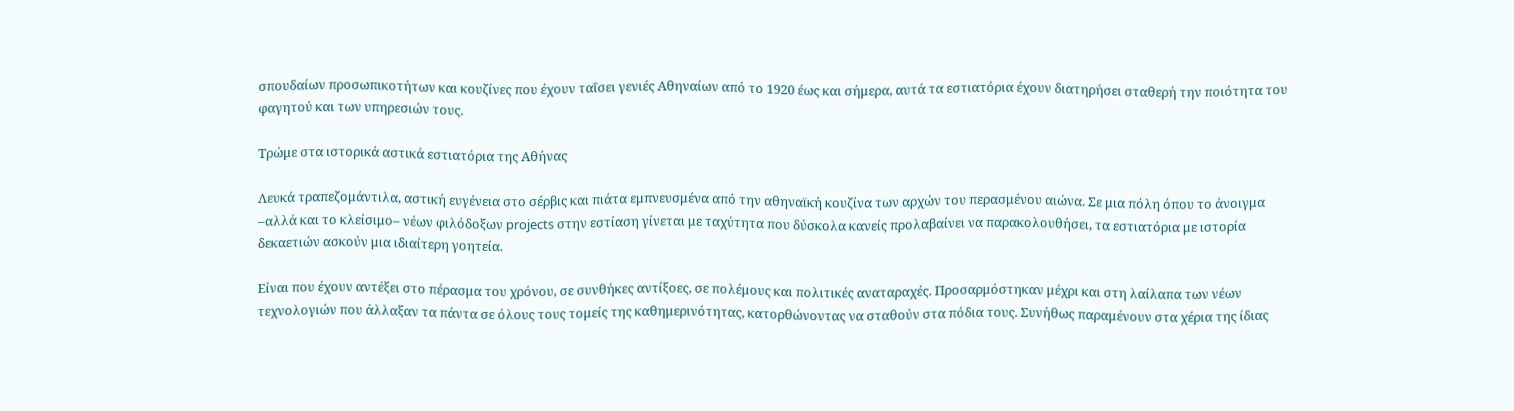σπουδαίων προσωπικοτήτων και κουζίνες που έχουν ταΐσει γενιές Αθηναίων από το 1920 έως και σήμερα, αυτά τα εστιατόρια έχουν διατηρήσει σταθερή την ποιότητα του φαγητού και των υπηρεσιών τους.

Τρώμε στα ιστορικά αστικά εστιατόρια της Αθήνας

Λευκά τραπεζομάντιλα, αστική ευγένεια στο σέρβις και πιάτα εμπνευσμένα από την αθηναϊκή κουζίνα των αρχών του περασμένου αιώνα. Σε μια πόλη όπου το άνοιγμα –αλλά και το κλείσιμο– νέων φιλόδοξων projects στην εστίαση γίνεται με ταχύτητα που δύσκολα κανείς προλαβαίνει να παρακολουθήσει, τα εστιατόρια με ιστορία δεκαετιών ασκούν μια ιδιαίτερη γοητεία.

Είναι που έχουν αντέξει στο πέρασμα του χρόνου, σε συνθήκες αντίξοες, σε πολέμους και πολιτικές αναταραχές. Προσαρμόστηκαν μέχρι και στη λαίλαπα των νέων τεχνολογιών που άλλαξαν τα πάντα σε όλους τους τομείς της καθημερινότητας, κατορθώνοντας να σταθούν στα πόδια τους. Συνήθως παραμένουν στα χέρια της ίδιας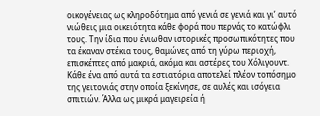οικογένειας ως κληροδότημα από γενιά σε γενιά και γι’ αυτό νιώθεις μια οικειότητα κάθε φορά που περνάς το κατώφλι τους. Την ίδια που ένιωθαν ιστορικές προσωπικότητες που τα έκαναν στέκια τους, θαμώνες από τη γύρω περιοχή, επισκέπτες από μακριά, ακόμα και αστέρες του Χόλιγουντ. Κάθε ένα από αυτά τα εστιατόρια αποτελεί πλέον τοπόσημο της γειτονιάς στην οποία ξεκίνησε, σε αυλές και ισόγεια σπιτιών. Άλλα ως μικρά μαγειρεία ή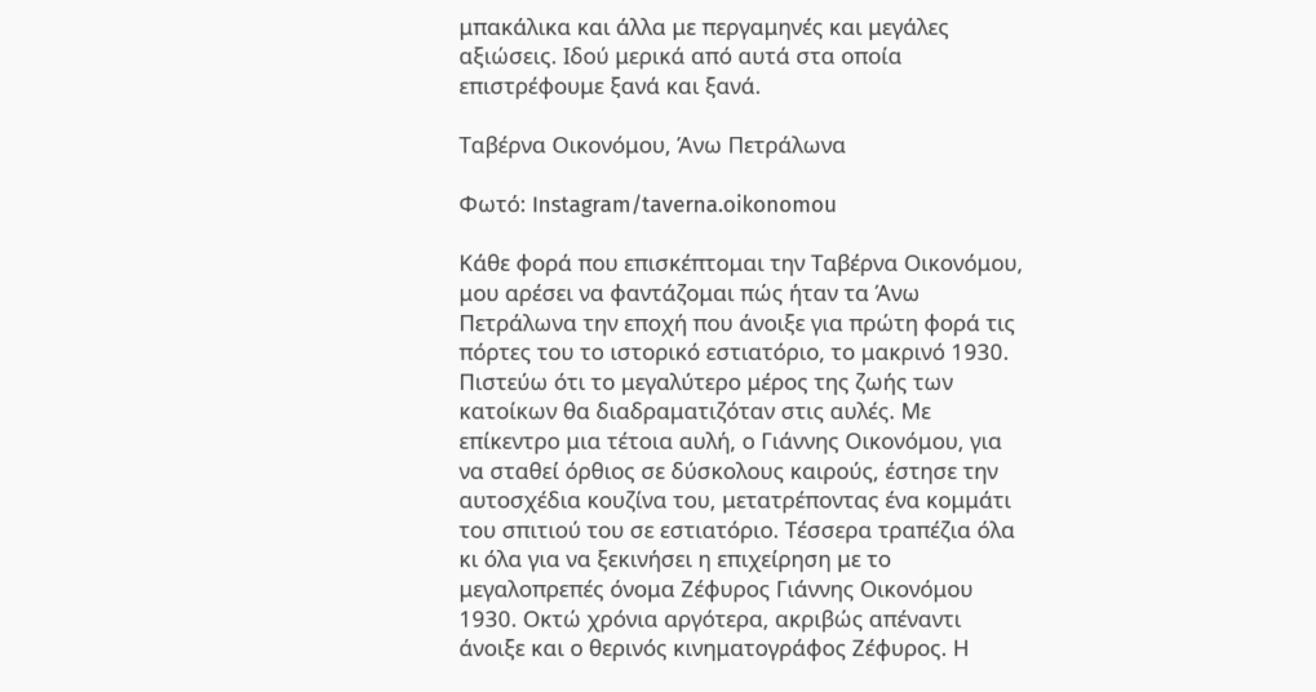μπακάλικα και άλλα με περγαμηνές και μεγάλες αξιώσεις. Ιδού μερικά από αυτά στα οποία επιστρέφουμε ξανά και ξανά.

Ταβέρνα Οικονόμου, Άνω Πετράλωνα

Φωτό: Instagram/taverna.oikonomou

Κάθε φορά που επισκέπτομαι την Ταβέρνα Οικονόμου, μου αρέσει να φαντάζομαι πώς ήταν τα Άνω Πετράλωνα την εποχή που άνοιξε για πρώτη φορά τις πόρτες του το ιστορικό εστιατόριο, το μακρινό 1930. Πιστεύω ότι το μεγαλύτερο μέρος της ζωής των κατοίκων θα διαδραματιζόταν στις αυλές. Με επίκεντρο μια τέτοια αυλή, ο Γιάννης Οικονόμου, για να σταθεί όρθιος σε δύσκολους καιρούς, έστησε την αυτοσχέδια κουζίνα του, μετατρέποντας ένα κομμάτι του σπιτιού του σε εστιατόριο. Τέσσερα τραπέζια όλα κι όλα για να ξεκινήσει η επιχείρηση με το μεγαλοπρεπές όνομα Ζέφυρος Γιάννης Οικονόμου 1930. Οκτώ χρόνια αργότερα, ακριβώς απέναντι άνοιξε και ο θερινός κινηματογράφος Ζέφυρος. Η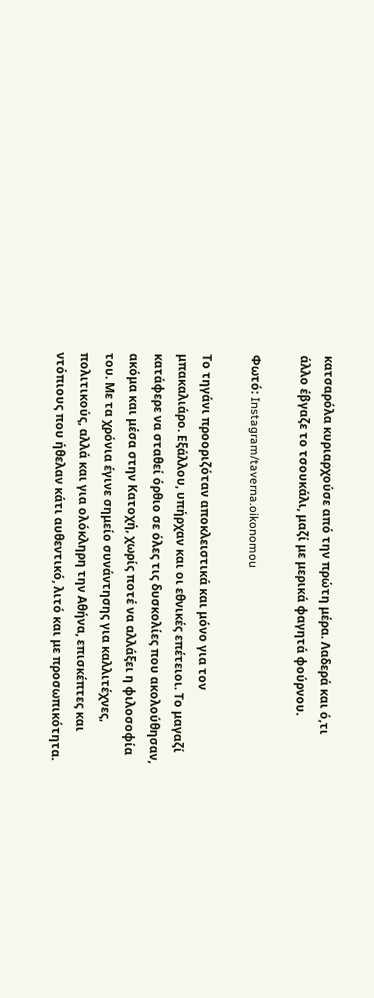κατσαρόλα κυριαρχούσε από την πρώτη μέρα. Λαδερά και ό,τι άλλο έβγαζε το τσουκάλι, μαζί με μερικά φαγητά φούρνου.

Φωτό: Instagram/taverna.oikonomou

Το τηγάνι προοριζόταν αποκλειστικά και μόνο για τον μπακαλιάρο. Εξάλλου, υπήρχαν και οι εθνικές επέτειοι. Το μαγαζί κατάφερε να σταθεί όρθιο σε όλες τις δυσκολίες που ακολούθησαν, ακόμα και μέσα στην Κατοχή, χωρίς ποτέ να αλλάξει η φιλοσοφία του. Με τα χρόνια έγινε σημείο συνάντησης για καλλιτέχνες, πολιτικούς, αλλά και για ολόκληρη την Αθήνα, επισκέπτες και ντόπιους που ήθελαν κάτι αυθεντικό, λιτό και με προσωπικότητα.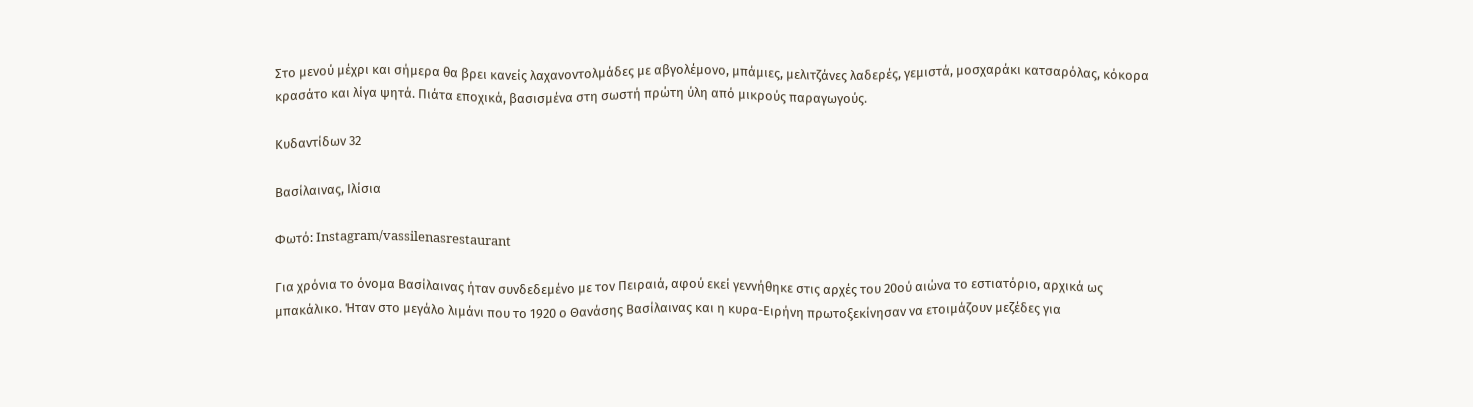Στο μενού μέχρι και σήμερα θα βρει κανείς λαχανοντολμάδες με αβγολέμονο, μπάμιες, μελιτζάνες λαδερές, γεμιστά, μοσχαράκι κατσαρόλας, κόκορα κρασάτο και λίγα ψητά. Πιάτα εποχικά, βασισμένα στη σωστή πρώτη ύλη από μικρούς παραγωγούς.

Κυδαντίδων 32

Βασίλαινας, Ιλίσια

Φωτό: Instagram/vassilenasrestaurant

Για χρόνια το όνομα Βασίλαινας ήταν συνδεδεμένο με τον Πειραιά, αφού εκεί γεννήθηκε στις αρχές του 20ού αιώνα το εστιατόριο, αρχικά ως μπακάλικο. Ήταν στο μεγάλο λιμάνι που το 1920 ο Θανάσης Βασίλαινας και η κυρα-Ειρήνη πρωτοξεκίνησαν να ετοιμάζουν μεζέδες για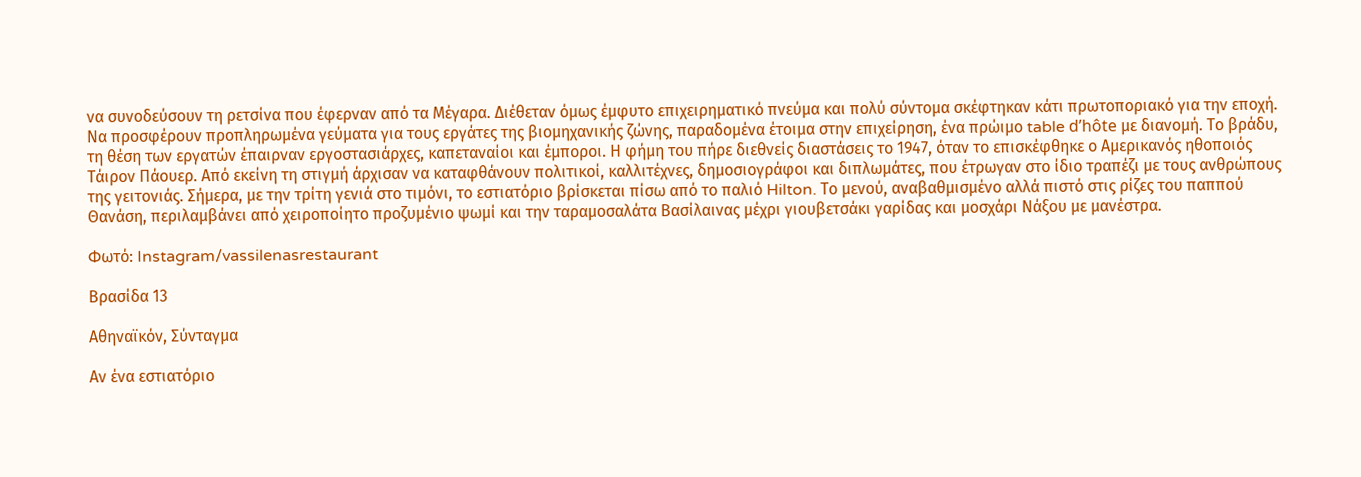να συνοδεύσουν τη ρετσίνα που έφερναν από τα Μέγαρα. Διέθεταν όμως έμφυτο επιχειρηματικό πνεύμα και πολύ σύντομα σκέφτηκαν κάτι πρωτοποριακό για την εποχή. Να προσφέρουν προπληρωμένα γεύματα για τους εργάτες της βιομηχανικής ζώνης, παραδομένα έτοιμα στην επιχείρηση, ένα πρώιμο table d’hôte με διανομή. Το βράδυ, τη θέση των εργατών έπαιρναν εργοστασιάρχες, καπεταναίοι και έμποροι. Η φήμη του πήρε διεθνείς διαστάσεις το 1947, όταν το επισκέφθηκε ο Αμερικανός ηθοποιός Τάιρον Πάουερ. Από εκείνη τη στιγμή άρχισαν να καταφθάνουν πολιτικοί, καλλιτέχνες, δημοσιογράφοι και διπλωμάτες, που έτρωγαν στο ίδιο τραπέζι με τους ανθρώπους της γειτονιάς. Σήμερα, με την τρίτη γενιά στο τιμόνι, το εστιατόριο βρίσκεται πίσω από το παλιό Hilton. Το μενού, αναβαθμισμένο αλλά πιστό στις ρίζες του παππού Θανάση, περιλαμβάνει από χειροποίητο προζυμένιο ψωμί και την ταραμοσαλάτα Βασίλαινας μέχρι γιουβετσάκι γαρίδας και μοσχάρι Νάξου με μανέστρα.

Φωτό: Instagram/vassilenasrestaurant

Βρασίδα 13

Αθηναϊκόν, Σύνταγμα

Αν ένα εστιατόριο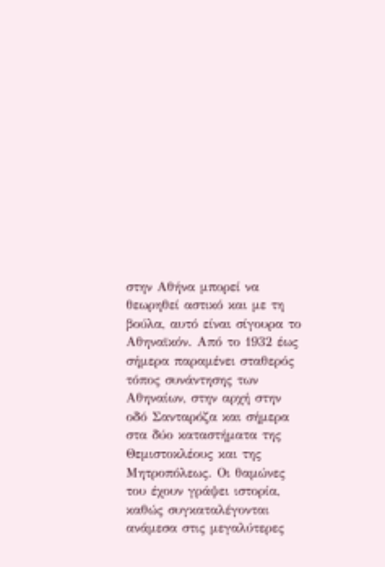στην Αθήνα μπορεί να θεωρηθεί αστικό και με τη βούλα, αυτό είναι σίγουρα το Αθηναϊκόν. Από το 1932 έως σήμερα παραμένει σταθερός τόπος συνάντησης των Αθηναίων, στην αρχή στην οδό Σανταρόζα και σήμερα στα δύο καταστήματα της Θεμιστοκλέους και της Μητροπόλεως. Οι θαμώνες του έχουν γράψει ιστορία, καθώς συγκαταλέγονται ανάμεσα στις μεγαλύτερες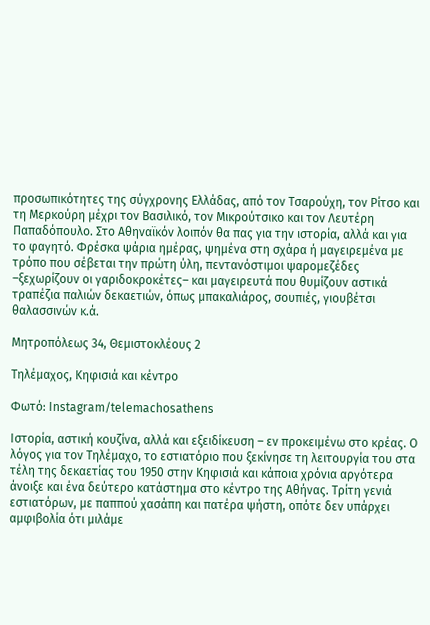προσωπικότητες της σύγχρονης Ελλάδας, από τον Τσαρούχη, τον Ρίτσο και τη Μερκούρη μέχρι τον Βασιλικό, τον Μικρούτσικο και τον Λευτέρη Παπαδόπουλο. Στο Αθηναϊκόν λοιπόν θα πας για την ιστορία, αλλά και για το φαγητό. Φρέσκα ψάρια ημέρας, ψημένα στη σχάρα ή μαγειρεμένα με τρόπο που σέβεται την πρώτη ύλη, πεντανόστιμοι ψαρομεζέδες –ξεχωρίζουν οι γαριδοκροκέτες– και μαγειρευτά που θυμίζουν αστικά τραπέζια παλιών δεκαετιών, όπως μπακαλιάρος, σουπιές, γιουβέτσι θαλασσινών κ.ά.

Μητροπόλεως 34, Θεμιστοκλέους 2

Τηλέμαχος, Κηφισιά και κέντρο

Φωτό: Instagram/telemachosathens

Ιστορία, αστική κουζίνα, αλλά και εξειδίκευση – εν προκειμένω στο κρέας. Ο λόγος για τον Τηλέμαχο, το εστιατόριο που ξεκίνησε τη λειτουργία του στα τέλη της δεκαετίας του 1950 στην Κηφισιά και κάποια χρόνια αργότερα άνοιξε και ένα δεύτερο κατάστημα στο κέντρο της Αθήνας. Τρίτη γενιά εστιατόρων, με παππού χασάπη και πατέρα ψήστη, οπότε δεν υπάρχει αμφιβολία ότι μιλάμε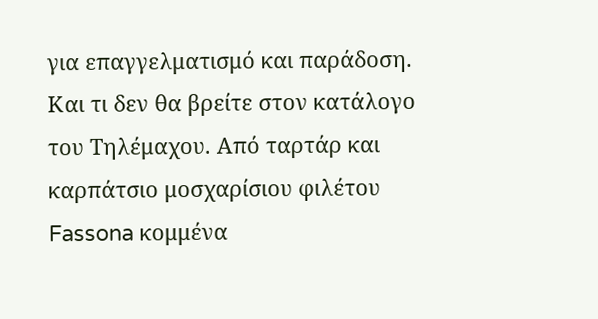για επαγγελματισμό και παράδοση. Και τι δεν θα βρείτε στον κατάλογο του Τηλέμαχου. Από ταρτάρ και καρπάτσιο μοσχαρίσιου φιλέτου Fassona κομμένα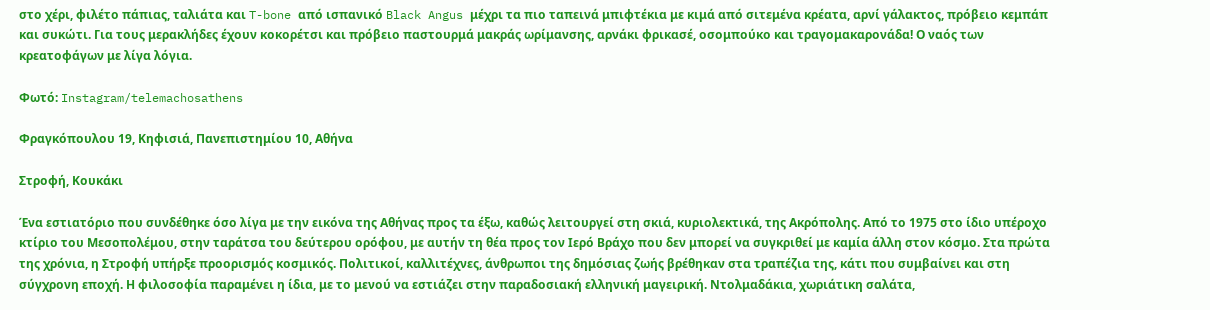στο χέρι, φιλέτο πάπιας, ταλιάτα και T-bone από ισπανικό Black Angus μέχρι τα πιο ταπεινά μπιφτέκια με κιμά από σιτεμένα κρέατα, αρνί γάλακτος, πρόβειο κεμπάπ και συκώτι. Για τους μερακλήδες έχουν κοκορέτσι και πρόβειο παστουρμά μακράς ωρίμανσης, αρνάκι φρικασέ, οσομπούκο και τραγομακαρονάδα! Ο ναός των κρεατοφάγων με λίγα λόγια.

Φωτό: Instagram/telemachosathens

Φραγκόπουλου 19, Κηφισιά, Πανεπιστημίου 10, Αθήνα

Στροφή, Κουκάκι

Ένα εστιατόριο που συνδέθηκε όσο λίγα με την εικόνα της Αθήνας προς τα έξω, καθώς λειτουργεί στη σκιά, κυριολεκτικά, της Ακρόπολης. Από το 1975 στο ίδιο υπέροχο κτίριο του Μεσοπολέμου, στην ταράτσα του δεύτερου ορόφου, με αυτήν τη θέα προς τον Ιερό Βράχο που δεν μπορεί να συγκριθεί με καμία άλλη στον κόσμο. Στα πρώτα της χρόνια, η Στροφή υπήρξε προορισμός κοσμικός. Πολιτικοί, καλλιτέχνες, άνθρωποι της δημόσιας ζωής βρέθηκαν στα τραπέζια της, κάτι που συμβαίνει και στη σύγχρονη εποχή. Η φιλοσοφία παραμένει η ίδια, με το μενού να εστιάζει στην παραδοσιακή ελληνική μαγειρική. Ντολμαδάκια, χωριάτικη σαλάτα,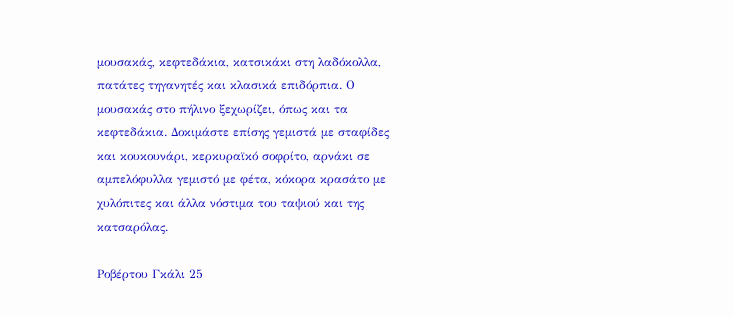μουσακάς, κεφτεδάκια, κατσικάκι στη λαδόκολλα, πατάτες τηγανητές και κλασικά επιδόρπια. Ο μουσακάς στο πήλινο ξεχωρίζει, όπως και τα κεφτεδάκια. Δοκιμάστε επίσης γεμιστά με σταφίδες και κουκουνάρι, κερκυραϊκό σοφρίτο, αρνάκι σε αμπελόφυλλα γεμιστό με φέτα, κόκορα κρασάτο με χυλόπιτες και άλλα νόστιμα του ταψιού και της κατσαρόλας.

Ροβέρτου Γκάλι 25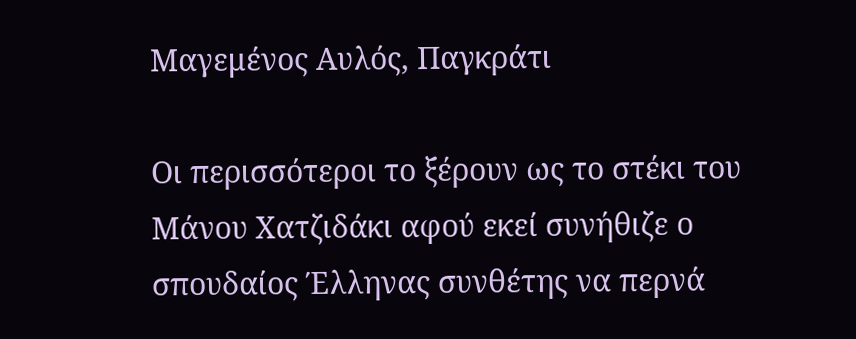Μαγεμένος Αυλός, Παγκράτι

Οι περισσότεροι το ξέρουν ως το στέκι του Μάνου Χατζιδάκι αφού εκεί συνήθιζε ο σπουδαίος Έλληνας συνθέτης να περνά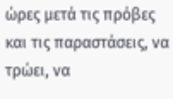ώρες μετά τις πρόβες και τις παραστάσεις, να τρώει, να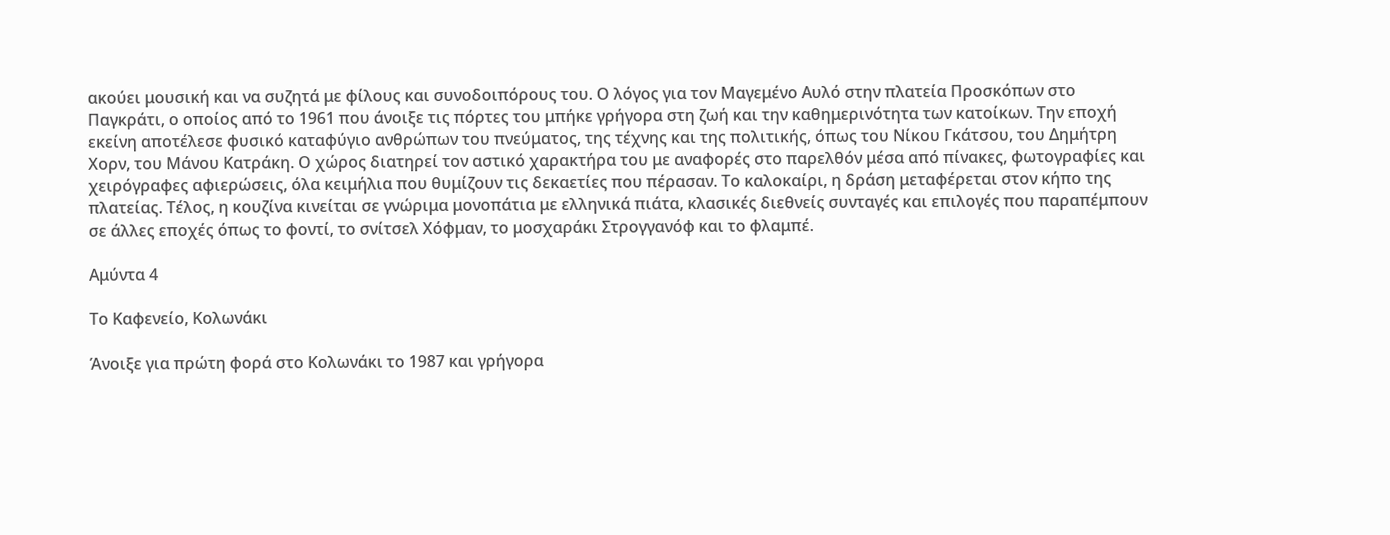ακούει μουσική και να συζητά με φίλους και συνοδοιπόρους του. Ο λόγος για τον Μαγεμένο Αυλό στην πλατεία Προσκόπων στο Παγκράτι, ο οποίος από το 1961 που άνοιξε τις πόρτες του μπήκε γρήγορα στη ζωή και την καθημερινότητα των κατοίκων. Την εποχή εκείνη αποτέλεσε φυσικό καταφύγιο ανθρώπων του πνεύματος, της τέχνης και της πολιτικής, όπως του Νίκου Γκάτσου, του Δημήτρη Χορν, του Μάνου Κατράκη. Ο χώρος διατηρεί τον αστικό χαρακτήρα του με αναφορές στο παρελθόν μέσα από πίνακες, φωτογραφίες και χειρόγραφες αφιερώσεις, όλα κειμήλια που θυμίζουν τις δεκαετίες που πέρασαν. Το καλοκαίρι, η δράση μεταφέρεται στον κήπο της πλατείας. Τέλος, η κουζίνα κινείται σε γνώριμα μονοπάτια με ελληνικά πιάτα, κλασικές διεθνείς συνταγές και επιλογές που παραπέμπουν σε άλλες εποχές όπως το φοντί, το σνίτσελ Χόφμαν, το μοσχαράκι Στρογγανόφ και το φλαμπέ.

Αμύντα 4

Το Καφενείο, Κολωνάκι

Άνοιξε για πρώτη φορά στο Κολωνάκι το 1987 και γρήγορα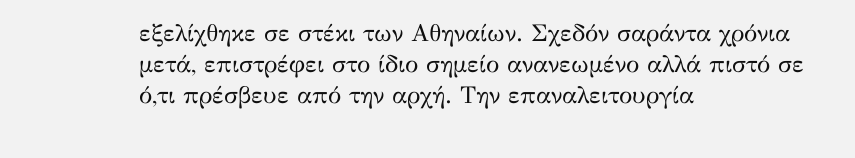εξελίχθηκε σε στέκι των Αθηναίων. Σχεδόν σαράντα χρόνια μετά, επιστρέφει στο ίδιο σημείο ανανεωμένο αλλά πιστό σε ό,τι πρέσβευε από την αρχή. Την επαναλειτουργία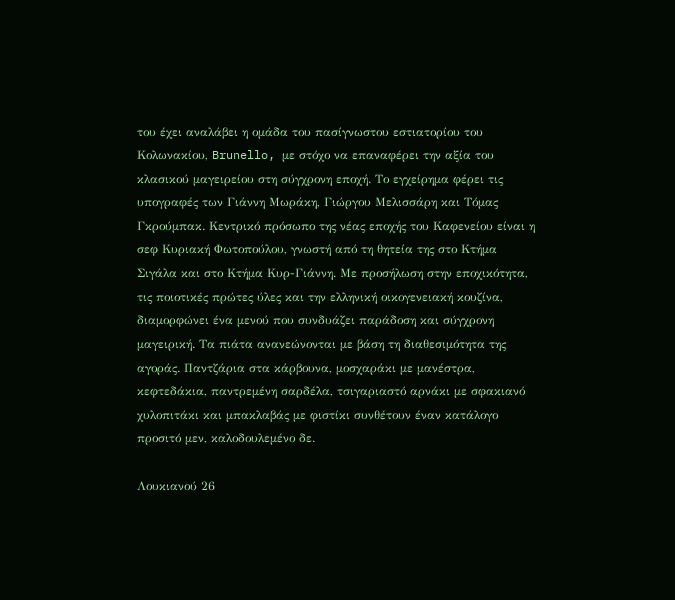του έχει αναλάβει η ομάδα του πασίγνωστου εστιατορίου του Κολωνακίου, Brunello, με στόχο να επαναφέρει την αξία του κλασικού μαγειρείου στη σύγχρονη εποχή. Το εγχείρημα φέρει τις υπογραφές των Γιάννη Μωράκη, Γιώργου Μελισσάρη και Τόμας Γκρούμπακ. Κεντρικό πρόσωπο της νέας εποχής του Καφενείου είναι η σεφ Κυριακή Φωτοπούλου, γνωστή από τη θητεία της στο Κτήμα Σιγάλα και στο Κτήμα Κυρ-Γιάννη. Με προσήλωση στην εποχικότητα, τις ποιοτικές πρώτες ύλες και την ελληνική οικογενειακή κουζίνα, διαμορφώνει ένα μενού που συνδυάζει παράδοση και σύγχρονη μαγειρική. Τα πιάτα ανανεώνονται με βάση τη διαθεσιμότητα της αγοράς. Παντζάρια στα κάρβουνα, μοσχαράκι με μανέστρα, κεφτεδάκια, παντρεμένη σαρδέλα, τσιγαριαστό αρνάκι με σφακιανό χυλοπιτάκι και μπακλαβάς με φιστίκι συνθέτουν έναν κατάλογο προσιτό μεν, καλοδουλεμένο δε.

Λουκιανού 26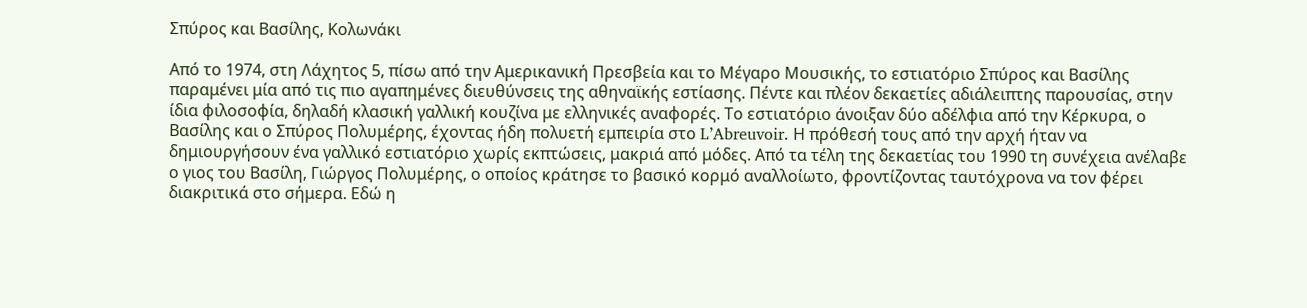Σπύρος και Βασίλης, Κολωνάκι

Από το 1974, στη Λάχητος 5, πίσω από την Αμερικανική Πρεσβεία και το Μέγαρο Μουσικής, το εστιατόριο Σπύρος και Βασίλης παραμένει μία από τις πιο αγαπημένες διευθύνσεις της αθηναϊκής εστίασης. Πέντε και πλέον δεκαετίες αδιάλειπτης παρουσίας, στην ίδια φιλοσοφία, δηλαδή κλασική γαλλική κουζίνα με ελληνικές αναφορές. Το εστιατόριο άνοιξαν δύο αδέλφια από την Κέρκυρα, ο Βασίλης και ο Σπύρος Πολυμέρης, έχοντας ήδη πολυετή εμπειρία στο L’Abreuvoir. Η πρόθεσή τους από την αρχή ήταν να δημιουργήσουν ένα γαλλικό εστιατόριο χωρίς εκπτώσεις, μακριά από μόδες. Από τα τέλη της δεκαετίας του 1990 τη συνέχεια ανέλαβε ο γιος του Βασίλη, Γιώργος Πολυμέρης, ο οποίος κράτησε το βασικό κορμό αναλλοίωτο, φροντίζοντας ταυτόχρονα να τον φέρει διακριτικά στο σήμερα. Εδώ η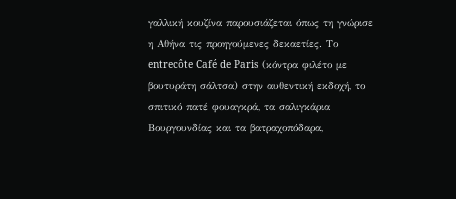γαλλική κουζίνα παρουσιάζεται όπως τη γνώρισε η Αθήνα τις προηγούμενες δεκαετίες. Το entrecôte Café de Paris (κόντρα φιλέτο με βουτυράτη σάλτσα) στην αυθεντική εκδοχή, το σπιτικό πατέ φουαγκρά, τα σαλιγκάρια Βουργουνδίας και τα βατραχοπόδαρα,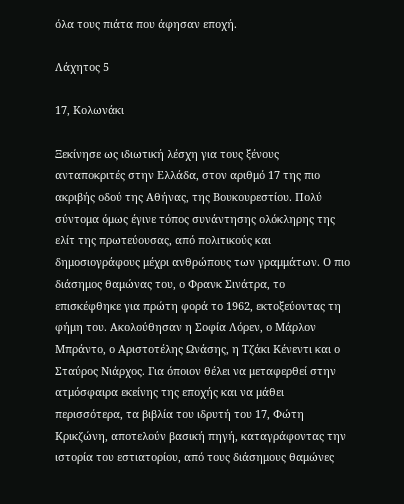όλα τους πιάτα που άφησαν εποχή.

Λάχητος 5

17, Κολωνάκι

Ξεκίνησε ως ιδιωτική λέσχη για τους ξένους ανταποκριτές στην Ελλάδα, στον αριθμό 17 της πιο ακριβής οδού της Αθήνας, της Βουκουρεστίου. Πολύ σύντομα όμως έγινε τόπος συνάντησης ολόκληρης της ελίτ της πρωτεύουσας, από πολιτικούς και δημοσιογράφους μέχρι ανθρώπους των γραμμάτων. Ο πιο διάσημος θαμώνας του, ο Φρανκ Σινάτρα, το επισκέφθηκε για πρώτη φορά το 1962, εκτοξεύοντας τη φήμη του. Ακολούθησαν η Σοφία Λόρεν, ο Μάρλον Μπράντο, ο Αριστοτέλης Ωνάσης, η Τζάκι Κένεντι και ο Σταύρος Νιάρχος. Για όποιον θέλει να μεταφερθεί στην ατμόσφαιρα εκείνης της εποχής και να μάθει περισσότερα, τα βιβλία του ιδρυτή του 17, Φώτη Κρικζώνη, αποτελούν βασική πηγή, καταγράφοντας την ιστορία του εστιατορίου, από τους διάσημους θαμώνες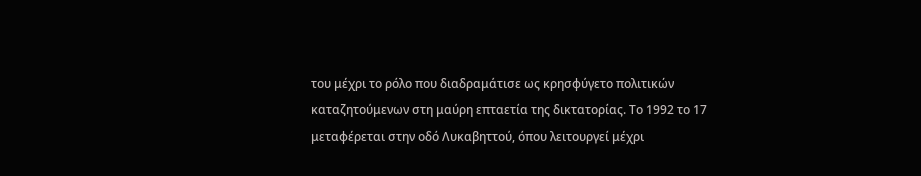του μέχρι το ρόλο που διαδραμάτισε ως κρησφύγετο πολιτικών καταζητούμενων στη μαύρη επταετία της δικτατορίας. Το 1992 το 17 μεταφέρεται στην οδό Λυκαβηττού, όπου λειτουργεί μέχρι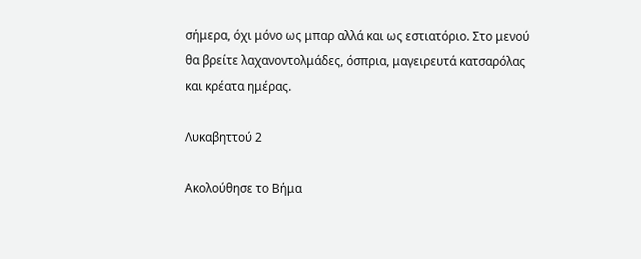σήμερα, όχι μόνο ως μπαρ αλλά και ως εστιατόριο. Στο μενού θα βρείτε λαχανοντολμάδες, όσπρια, μαγειρευτά κατσαρόλας και κρέατα ημέρας.

Λυκαβηττού 2

Ακολούθησε το Βήμα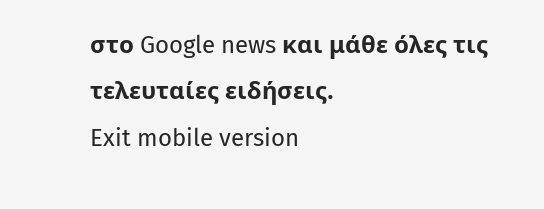στο Google news και μάθε όλες τις τελευταίες ειδήσεις.
Exit mobile version